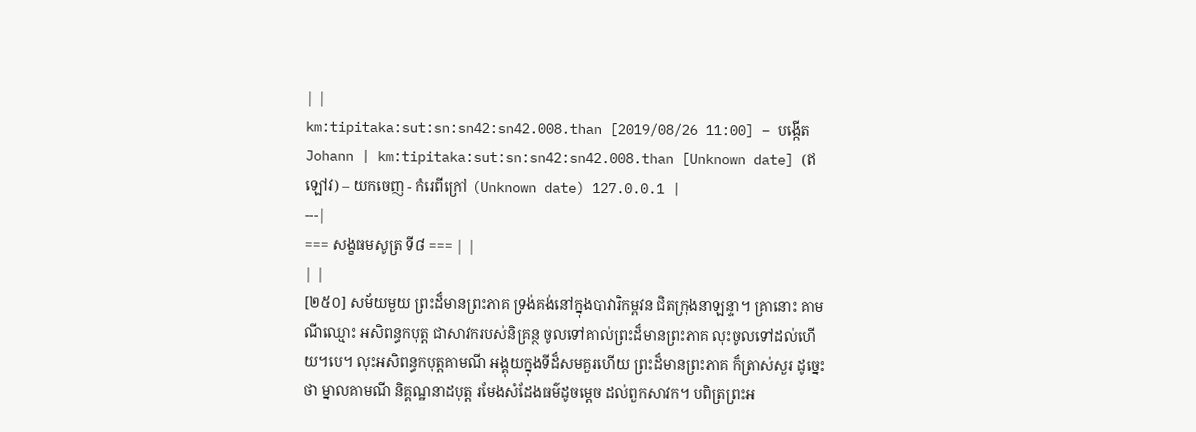| |
km:tipitaka:sut:sn:sn42:sn42.008.than [2019/08/26 11:00] – បង្កើត Johann | km:tipitaka:sut:sn:sn42:sn42.008.than [Unknown date] (ឥឡៅវ) – យកចេញ - កំរេពីក្រៅ (Unknown date) 127.0.0.1 |
---|
=== សង្ខធមសូត្រ ទី៨ === | |
| |
[២៥០] សម័យមួយ ព្រះដ៏មានព្រះភាគ ទ្រង់គង់នៅក្នុងបាវារិកម្ពវន ជិតក្រុងនាឡន្ទា។ គ្រានោះ គាមណីឈ្មោះ អសិពន្ធកបុត្ត ជាសាវករបស់និគ្រន្ថ ចូលទៅគាល់ព្រះដ៏មានព្រះភាគ លុះចូលទៅដល់ហើយ។បេ។ លុះអសិពន្ធកបុត្តគាមណី អង្គុយក្នុងទីដ៏សមគួរហើយ ព្រះដ៏មានព្រះភាគ ក៏ត្រាស់សួរ ដូច្នេះថា ម្នាលគាមណី និគ្គណ្ឋនាដបុត្ត រមែងសំដែងធម៌ដូចម្តេច ដល់ពួកសាវក។ បពិត្រព្រះអ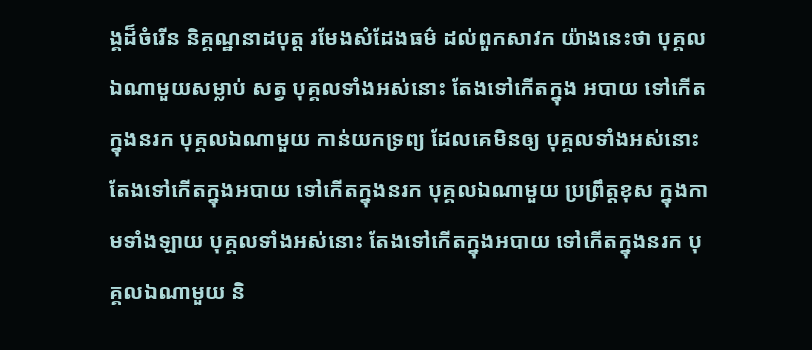ង្គដ៏ចំរើន និគ្គណ្ឋនាដបុត្ត រមែងសំដែងធម៌ ដល់ពួកសាវក យ៉ាងនេះថា បុគ្គលឯណាមួយសម្លាប់ សត្វ បុគ្គលទាំងអស់នោះ តែងទៅកើតក្នុង អបាយ ទៅកើតក្នុងនរក បុគ្គលឯណាមួយ កាន់យកទ្រព្យ ដែលគេមិនឲ្យ បុគ្គលទាំងអស់នោះ តែងទៅកើតក្នុងអបាយ ទៅកើតក្នុងនរក បុគ្គលឯណាមួយ ប្រព្រឹត្តខុស ក្នុងកាមទាំងឡាយ បុគ្គលទាំងអស់នោះ តែងទៅកើតក្នុងអបាយ ទៅកើតក្នុងនរក បុគ្គលឯណាមួយ និ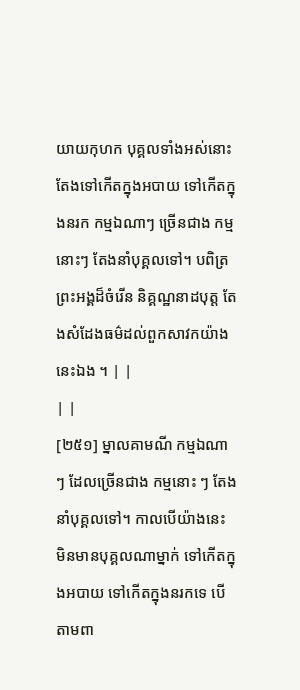យាយកុហក បុគ្គលទាំងអស់នោះ តែងទៅកើតក្នុងអបាយ ទៅកើតក្នុងនរក កម្មឯណាៗ ច្រើនជាង កម្មនោះៗ តែងនាំបុគ្គលទៅ។ បពិត្រព្រះអង្គដ៏ចំរើន និគ្គណ្ឋនាដបុត្ត តែងសំដែងធម៌ដល់ពួកសាវកយ៉ាងនេះឯង ។ | |
| |
[២៥១] ម្នាលគាមណី កម្មឯណា ៗ ដែលច្រើនជាង កម្មនោះ ៗ តែងនាំបុគ្គលទៅ។ កាលបើយ៉ាងនេះ មិនមានបុគ្គលណាម្នាក់ ទៅកើតក្នុងអបាយ ទៅកើតក្នុងនរកទេ បើតាមពា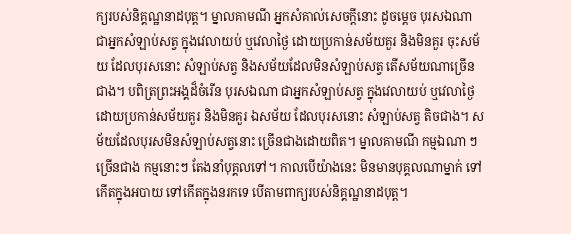ក្យរបស់និគ្គណ្ឋនាដបុត្ត។ ម្នាលគាមណី អ្នកសំគាល់សេចក្តីនោះ ដូចម្តេច បុរសឯណា ជាអ្នកសំឡាប់សត្វ ក្នុងវេលាយប់ ឬវេលាថ្ងៃ ដោយប្រកាន់សម័យគួរ និងមិនគួរ ចុះសម័យ ដែលបុរសនោះ សំឡាប់សត្វ និងសម័យដែលមិនសំឡាប់សត្វ តើសម័យណាច្រើនជាង។ បពិត្រព្រះអង្គដ៏ចំរើន បុរសឯណា ជាអ្នកសំឡាប់សត្វ ក្នុងវេលាយប់ ឬវេលាថ្ងៃ ដោយប្រកាន់សម័យគួរ និងមិនគួរ ឯសម័យ ដែលបុរសនោះ សំឡាប់សត្វ តិចជាង។ សម័យដែលបុរសមិនសំឡាប់សត្វនោះ ច្រើនជាងដោយពិត។ ម្នាលគាមណី កម្មឯណា ៗ ច្រើនជាង កម្មនោះៗ តែងនាំបុគ្គលទៅ។ កាលបើយ៉ាងនេះ មិនមានបុគ្គលណាម្នាក់ ទៅកើតក្នុងអបាយ ទៅកើតក្នុងនរកទេ បើតាមពាក្យរបស់និគ្គណ្ឋនាដបុត្ត។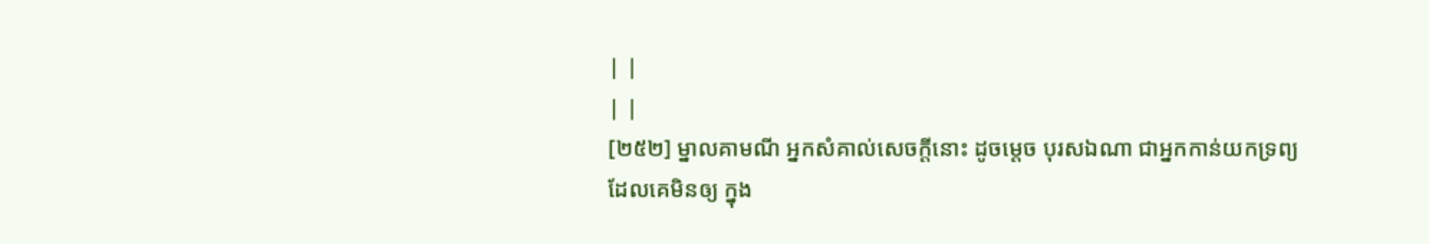| |
| |
[២៥២] ម្នាលគាមណី អ្នកសំគាល់សេចក្តីនោះ ដូចម្តេច បុរសឯណា ជាអ្នកកាន់យកទ្រព្យ ដែលគេមិនឲ្យ ក្នុង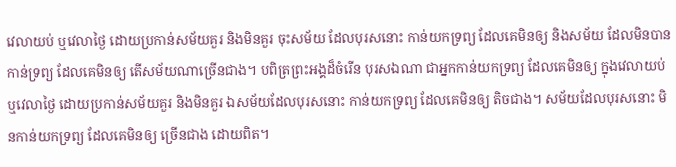វេលាយប់ ឬវេលាថ្ងៃ ដោយប្រកាន់សម័យគួរ និងមិនគួរ ចុះសម័យ ដែលបុរសនោះ កាន់យកទ្រព្យ ដែលគេមិនឲ្យ និងសម័យ ដែលមិនបានកាន់ទ្រព្យ ដែលគេមិនឲ្យ តើសម័យណាច្រើនជាង។ បពិត្រព្រះអង្គដ៏ចំរើន បុរសឯណា ជាអ្នកកាន់យកទ្រព្យ ដែលគេមិនឲ្យ ក្នុងវេលាយប់ ឬវេលាថ្ងៃ ដោយប្រកាន់សម័យគួរ និងមិនគួរ ឯសម័យដែលបុរសនោះ កាន់យកទ្រព្យ ដែលគេមិនឲ្យ តិចជាង។ សម័យដែលបុរសនោះ មិនកាន់យកទ្រព្យ ដែលគេមិនឲ្យ ច្រើនជាង ដោយពិត។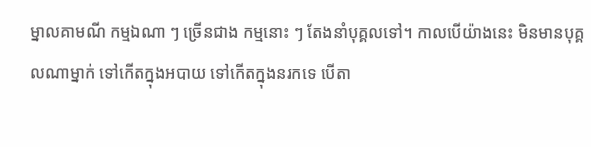ម្នាលគាមណី កម្មឯណា ៗ ច្រើនជាង កម្មនោះ ៗ តែងនាំបុគ្គលទៅ។ កាលបើយ៉ាងនេះ មិនមានបុគ្គលណាម្នាក់ ទៅកើតក្នុងអបាយ ទៅកើតក្នុងនរកទេ បើតា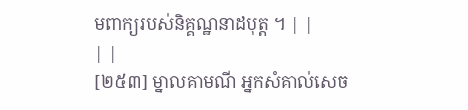មពាក្យរបស់និគ្គណ្ឋនាដបុត្ត ។ | |
| |
[២៥៣] ម្នាលគាមណី អ្នកសំគាល់សេច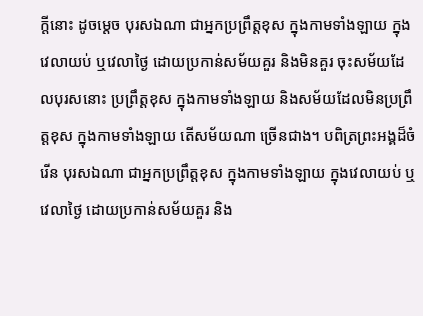ក្តីនោះ ដូចម្តេច បុរសឯណា ជាអ្នកប្រព្រឹត្តខុស ក្នុងកាមទាំងឡាយ ក្នុងវេលាយប់ ឬវេលាថ្ងៃ ដោយប្រកាន់សម័យគួរ និងមិនគួរ ចុះសម័យដែលបុរសនោះ ប្រព្រឹត្តខុស ក្នុងកាមទាំងឡាយ និងសម័យដែលមិនប្រព្រឹត្តខុស ក្នុងកាមទាំងឡាយ តើសម័យណា ច្រើនជាង។ បពិត្រព្រះអង្គដ៏ចំរើន បុរសឯណា ជាអ្នកប្រព្រឹត្តខុស ក្នុងកាមទាំងឡាយ ក្នុងវេលាយប់ ឬវេលាថ្ងៃ ដោយប្រកាន់សម័យគួរ និង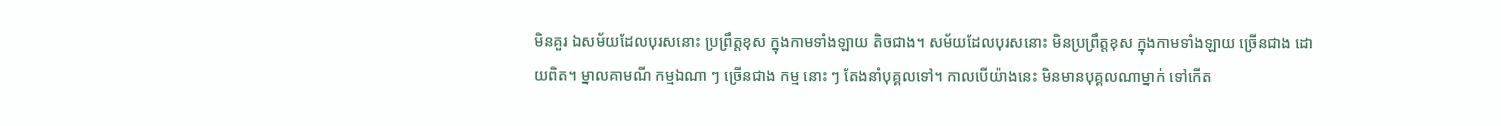មិនគួរ ឯសម័យដែលបុរសនោះ ប្រព្រឹត្តខុស ក្នុងកាមទាំងឡាយ តិចជាង។ សម័យដែលបុរសនោះ មិនប្រព្រឹត្តខុស ក្នុងកាមទាំងឡាយ ច្រើនជាង ដោយពិត។ ម្នាលគាមណី កម្មឯណា ៗ ច្រើនជាង កម្ម នោះ ៗ តែងនាំបុគ្គលទៅ។ កាលបើយ៉ាងនេះ មិនមានបុគ្គលណាម្នាក់ ទៅកើត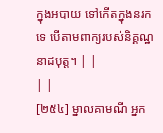ក្នុងអបាយ ទៅកើតក្នុងនរកទេ បើតាមពាក្យរបស់និគ្គណ្ឋនាដបុត្ត។ | |
| |
[២៥៤] ម្នាលគាមណី អ្នក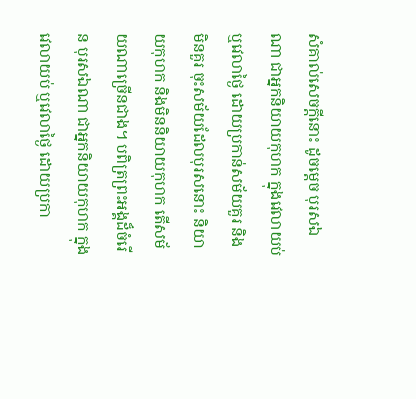សំគាល់សេចក្តីនោះ ដូចម្តេច បុរសឯណា ជាអ្នកនិយាយកុហក ក្នុងវេលាយប់ ឬវេលាថ្ងៃ ដោយប្រកាន់សម័យគួរ និងមិនគួរ ចុះសម័យដែលបុរសនោះ និយាយកុហក និងមិននិយាយកុហក តើសម័យណាច្រើនជាង។ បពិត្រព្រះអង្គដ៏ចំរើន បុរសឯណា ជាអ្នកនិយាយកុហក ក្នុងវេលាយប់ ឬវេលាថ្ងៃ ដោយប្រកា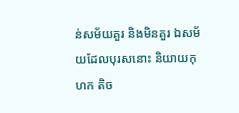ន់សម័យគួរ និងមិនគួរ ឯសម័យដែលបុរសនោះ និយាយកុហក តិច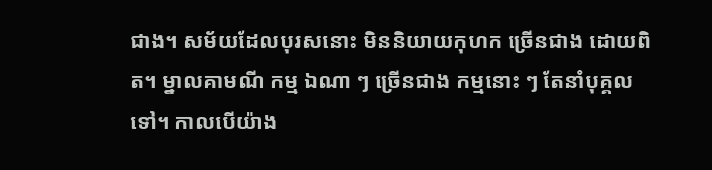ជាង។ សម័យដែលបុរសនោះ មិននិយាយកុហក ច្រើនជាង ដោយពិត។ ម្នាលគាមណី កម្ម ឯណា ៗ ច្រើនជាង កម្មនោះ ៗ តែនាំបុគ្គលទៅ។ កាលបើយ៉ាង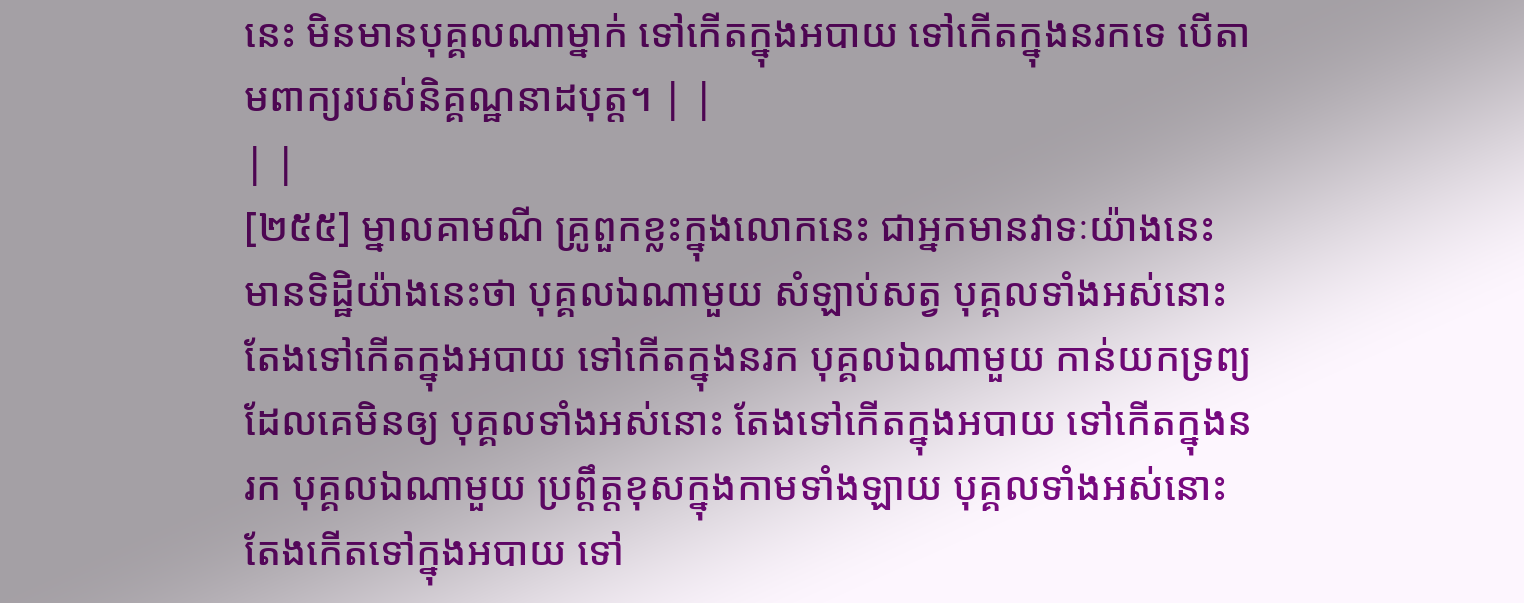នេះ មិនមានបុគ្គលណាម្នាក់ ទៅកើតក្នុងអបាយ ទៅកើតក្នុងនរកទេ បើតាមពាក្យរបស់និគ្គណ្ឋនាដបុត្ត។ | |
| |
[២៥៥] ម្នាលគាមណី គ្រូពួកខ្លះក្នុងលោកនេះ ជាអ្នកមានវាទៈយ៉ាងនេះ មានទិដ្ឋិយ៉ាងនេះថា បុគ្គលឯណាមួយ សំឡាប់សត្វ បុគ្គលទាំងអស់នោះ តែងទៅកើតក្នុងអបាយ ទៅកើតក្នុងនរក បុគ្គលឯណាមួយ កាន់យកទ្រព្យ ដែលគេមិនឲ្យ បុគ្គលទាំងអស់នោះ តែងទៅកើតក្នុងអបាយ ទៅកើតក្នុងនរក បុគ្គលឯណាមួយ ប្រព្តឹត្តខុសក្នុងកាមទាំងឡាយ បុគ្គលទាំងអស់នោះ តែងកើតទៅក្នុងអបាយ ទៅ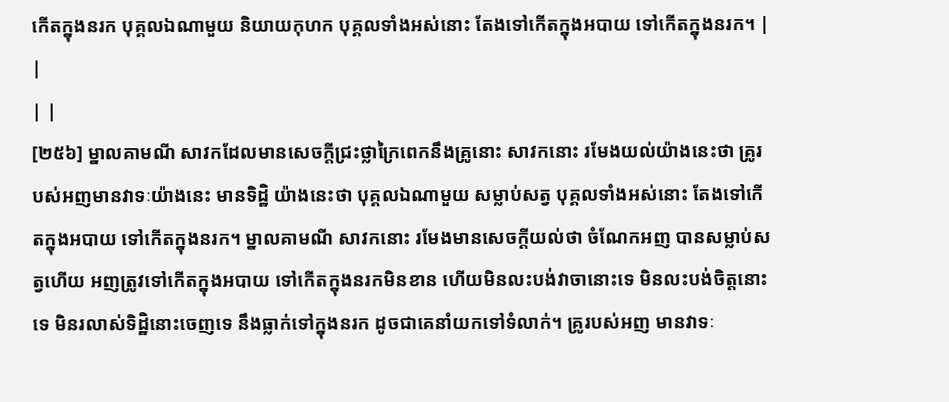កើតក្នុងនរក បុគ្គលឯណាមួយ និយាយកុហក បុគ្គលទាំងអស់នោះ តែងទៅកើតក្នុងអបាយ ទៅកើតក្នុងនរក។ | |
| |
[២៥៦] ម្នាលគាមណី សាវកដែលមានសេចក្តីជ្រះថ្លាក្រៃពេកនឹងគ្រូនោះ សាវកនោះ រមែងយល់យ៉ាងនេះថា គ្រូរបស់អញមានវាទៈយ៉ាងនេះ មានទិដ្ឋិ យ៉ាងនេះថា បុគ្គលឯណាមួយ សម្លាប់សត្វ បុគ្គលទាំងអស់នោះ តែងទៅកើតក្នុងអបាយ ទៅកើតក្នុងនរក។ ម្នាលគាមណី សាវកនោះ រមែងមានសេចក្តីយល់ថា ចំណែកអញ បានសម្លាប់សត្វហើយ អញត្រូវទៅកើតក្នុងអបាយ ទៅកើតក្នុងនរកមិនខាន ហើយមិនលះបង់វាចានោះទេ មិនលះបង់ចិត្តនោះទេ មិនរលាស់ទិដ្ឋិនោះចេញទេ នឹងធ្លាក់ទៅក្នុងនរក ដូចជាគេនាំយកទៅទំលាក់។ គ្រូរបស់អញ មានវាទៈ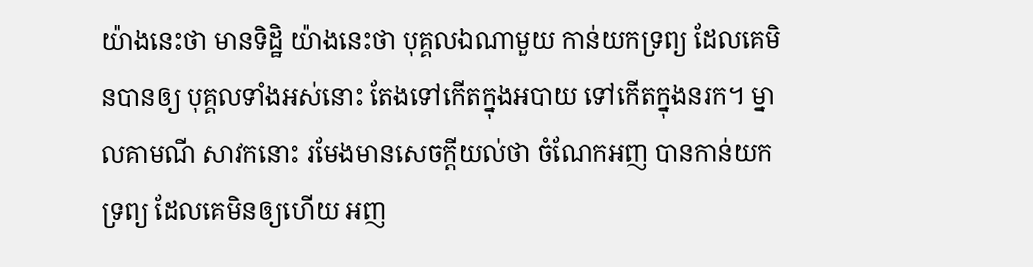យ៉ាងនេះថា មានទិដ្ឋិ យ៉ាងនេះថា បុគ្គលឯណាមួយ កាន់យកទ្រព្យ ដែលគេមិនបានឲ្យ បុគ្គលទាំងអស់នោះ តែងទៅកើតក្នុងអបាយ ទៅកើតក្នុងនរក។ ម្នាលគាមណី សាវកនោះ រមែងមានសេចក្តីយល់ថា ចំណែកអញ បានកាន់យកទ្រព្យ ដែលគេមិនឲ្យហើយ អញ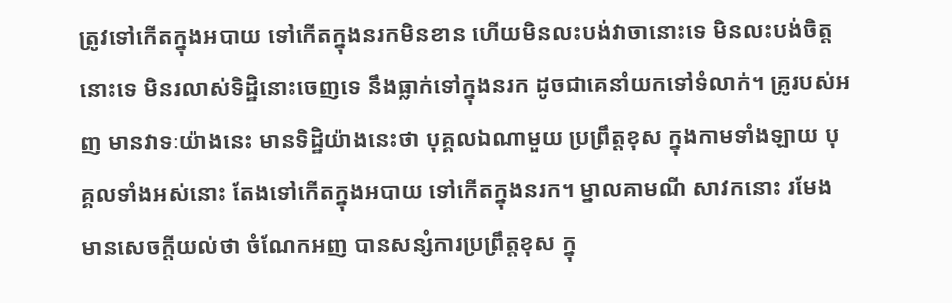ត្រូវទៅកើតក្នុងអបាយ ទៅកើតក្នុងនរកមិនខាន ហើយមិនលះបង់វាចានោះទេ មិនលះបង់ចិត្តនោះទេ មិនរលាស់ទិដ្ឋិនោះចេញទេ នឹងធ្លាក់ទៅក្នុងនរក ដូចជាគេនាំយកទៅទំលាក់។ គ្រូរបស់អញ មានវាទៈយ៉ាងនេះ មានទិដ្ឋិយ៉ាងនេះថា បុគ្គលឯណាមួយ ប្រព្រឹត្តខុស ក្នុងកាមទាំងឡាយ បុគ្គលទាំងអស់នោះ តែងទៅកើតក្នុងអបាយ ទៅកើតក្នុងនរក។ ម្នាលគាមណី សាវកនោះ រមែងមានសេចក្តីយល់ថា ចំណែកអញ បានសន្សំការប្រព្រឹត្តខុស ក្នុ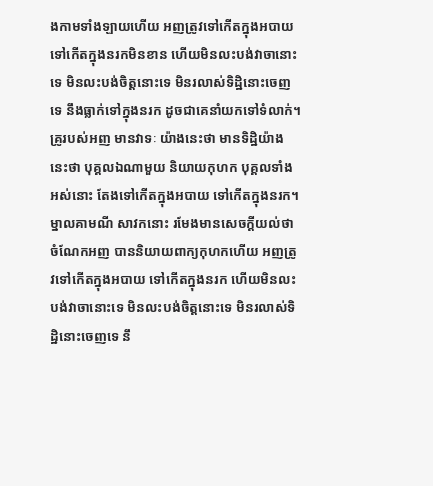ងកាមទាំងឡាយហើយ អញត្រូវទៅកើតក្នុងអបាយ ទៅកើតក្នុងនរកមិនខាន ហើយមិនលះបង់វាចានោះទេ មិនលះបង់ចិត្តនោះទេ មិនរលាស់ទិដ្ឋិនោះចេញទេ នឹងធ្លាក់ទៅក្នុងនរក ដូចជាគេនាំយកទៅទំលាក់។ គ្រូរបស់អញ មានវាទៈ យ៉ាងនេះថា មានទិដ្ឋិយ៉ាងនេះថា បុគ្គលឯណាមួយ និយាយកុហក បុគ្គលទាំងអស់នោះ តែងទៅកើតក្នុងអបាយ ទៅកើតក្នុងនរក។ ម្នាលគាមណី សាវកនោះ រមែងមានសេចក្តីយល់ថា ចំណែកអញ បាននិយាយពាក្យកុហកហើយ អញត្រូវទៅកើតក្នុងអបាយ ទៅកើតក្នុងនរក ហើយមិនលះបង់វាចានោះទេ មិនលះបង់ចិត្តនោះទេ មិនរលាស់ទិដ្ឋិនោះចេញទេ នឹ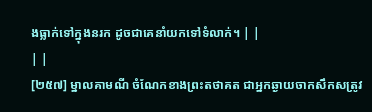ងធ្លាក់ទៅក្នុងនរក ដូចជាគេនាំយកទៅទំលាក់។ | |
| |
[២៥៧] ម្នាលគាមណី ចំណែកខាងព្រះតថាគត ជាអ្នកឆ្ងាយចាកសឹកសត្រូវ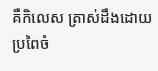គឺកិលេស ត្រាស់ដឹងដោយប្រពៃចំ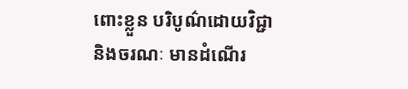ពោះខ្លួន បរិបូណ៌ដោយវិជ្ជា និងចរណៈ មានដំណើរ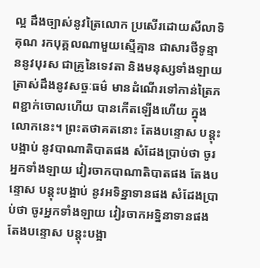ល្អ ដឹងច្បាស់នូវត្រៃលោក ប្រសើរដោយសីលាទិគុណ រកបុគ្គលណាមួយស្មើគ្មាន ជាសារថីទូន្មាននូវបុរស ជាគ្រូនៃទេវតា និងមនុស្សទាំងឡាយ ត្រាស់ដឹងនូវសច្ចៈធម៌ មានដំណើរទៅកាន់ត្រៃភពខ្ជាក់ចោលហើយ បានកើតឡើងហើយ ក្នុងលោកនេះ។ ព្រះតថាគតនោះ តែងបន្ទោស បន្តុះបង្អាប់ នូវបាណាតិបាតផង សំដែងប្រាប់ថា ចូរអ្នកទាំងឡាយ វៀរចាកបាណាតិបាតផង តែងបន្ទោស បន្តុះបង្អាប់ នូវអទិន្នាទានផង សំដែងប្រាប់ថា ចូរអ្នកទាំងឡាយ វៀរចាកអទ្និនាទានផង តែងបន្ទោស បន្តុះបង្អា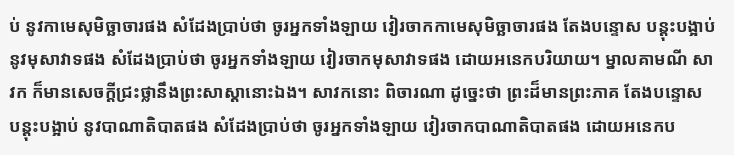ប់ នូវកាមេសុមិច្ឆាចារផង សំដែងប្រាប់ថា ចូរអ្នកទាំងឡាយ វៀរចាកកាមេសុមិច្ឆាចារផង តែងបន្ទោស បន្តុះបង្អាប់ នូវមុសាវាទផង សំដែងប្រាប់ថា ចូរអ្នកទាំងឡាយ វៀរចាកមុសាវាទផង ដោយអនេកបរិយាយ។ ម្នាលគាមណី សាវក ក៏មានសេចក្តីជ្រះថ្លានឹងព្រះសាស្តានោះឯង។ សាវកនោះ ពិចារណា ដូច្នេះថា ព្រះដ៏មានព្រះភាគ តែងបន្ទោស បន្តុះបង្អាប់ នូវបាណាតិបាតផង សំដែងប្រាប់ថា ចូរអ្នកទាំងឡាយ វៀរចាកបាណាតិបាតផង ដោយអនេកប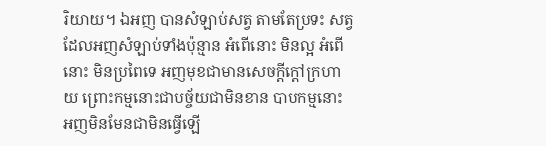រិយាយ។ ឯអញ បានសំឡាប់សត្វ តាមតែប្រទះ សត្វដែលអញសំឡាប់ទាំងប៉ុន្មាន អំពើនោះ មិនល្អ អំពើនោះ មិនប្រពៃទេ អញមុខជាមានសេចក្តីក្តៅក្រហាយ ព្រោះកម្មនោះជាបច្ច័យជាមិនខាន បាបកម្មនោះ អញមិនមែនជាមិនធ្វើឡើ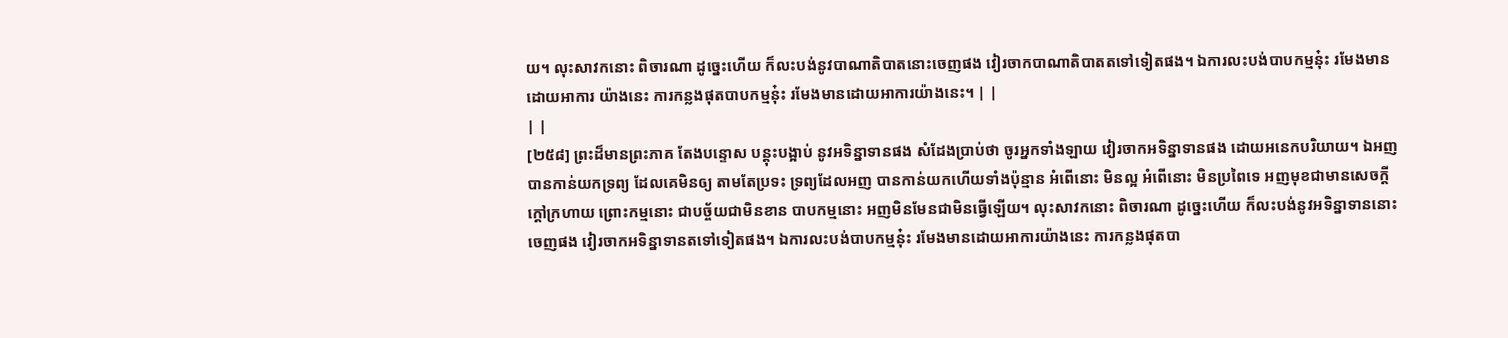យ។ លុះសាវកនោះ ពិចារណា ដូច្នេះហើយ ក៏លះបង់នូវបាណាតិបាតនោះចេញផង វៀរចាកបាណាតិបាតតទៅទៀតផង។ ឯការលះបង់បាបកម្មនុ៎ះ រមែងមានដោយអាការ យ៉ាងនេះ ការកន្លងផុតបាបកម្មនុ៎ះ រមែងមានដោយអាការយ៉ាងនេះ។ | |
| |
[២៥៨] ព្រះដ៏មានព្រះភាគ តែងបន្ទោស បន្តុះបង្អាប់ នូវអទិន្នាទានផង សំដែងប្រាប់ថា ចូរអ្នកទាំងឡាយ វៀរចាកអទិន្នាទានផង ដោយអនេកបរិយាយ។ ឯអញ បានកាន់យកទ្រព្យ ដែលគេមិនឲ្យ តាមតែប្រទះ ទ្រព្យដែលអញ បានកាន់យកហើយទាំងប៉ុន្មាន អំពើនោះ មិនល្អ អំពើនោះ មិនប្រពៃទេ អញមុខជាមានសេចក្តីក្តៅក្រហាយ ព្រោះកម្មនោះ ជាបច្ច័យជាមិនខាន បាបកម្មនោះ អញមិនមែនជាមិនធ្វើឡើយ។ លុះសាវកនោះ ពិចារណា ដូច្នេះហើយ ក៏លះបង់នូវអទិន្នាទាននោះចេញផង វៀរចាកអទិន្នាទានតទៅទៀតផង។ ឯការលះបង់បាបកម្មនុ៎ះ រមែងមានដោយអាការយ៉ាងនេះ ការកន្លងផុតបា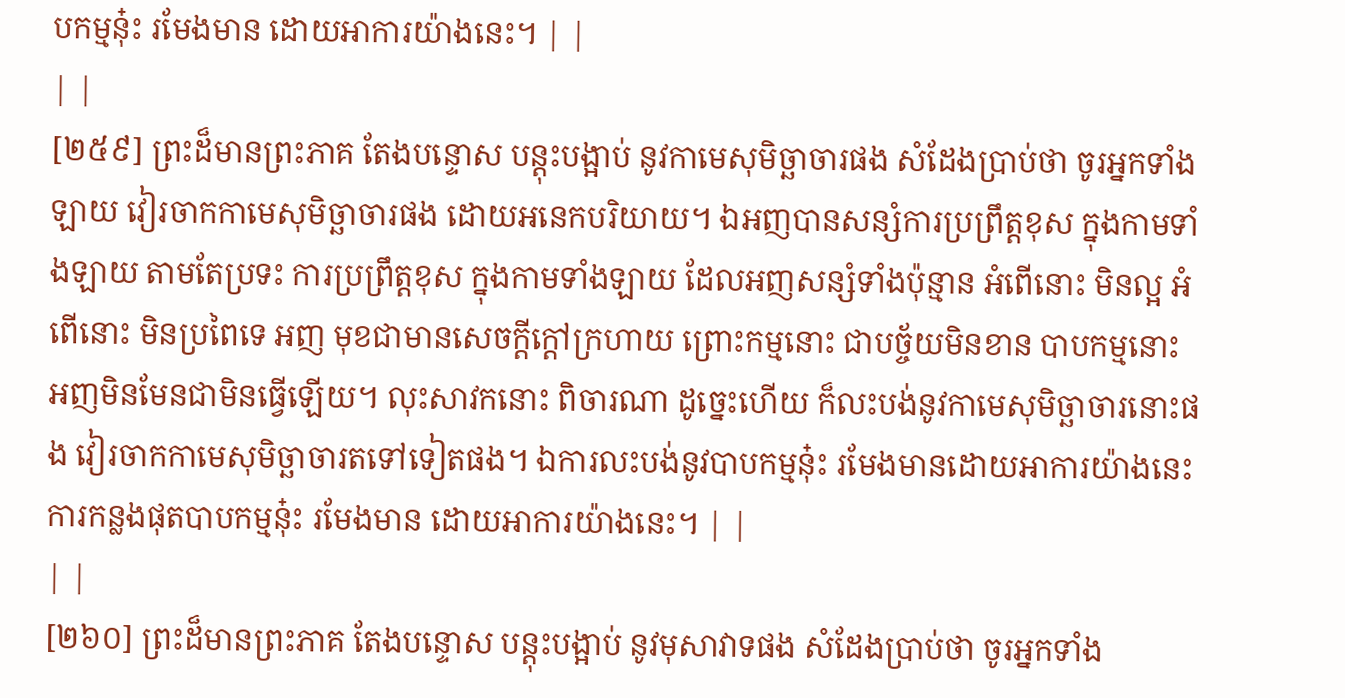បកម្មនុ៎ះ រមែងមាន ដោយអាការយ៉ាងនេះ។ | |
| |
[២៥៩] ព្រះដ៏មានព្រះភាគ តែងបន្ទោស បន្តុះបង្អាប់ នូវកាមេសុមិច្ឆាចារផង សំដែងប្រាប់ថា ចូរអ្នកទាំងឡាយ វៀរចាកកាមេសុមិច្ឆាចារផង ដោយអនេកបរិយាយ។ ឯអញបានសន្សំការប្រព្រឹត្តខុស ក្នុងកាមទាំងឡាយ តាមតែប្រទះ ការប្រព្រឹត្តខុស ក្នុងកាមទាំងឡាយ ដែលអញសន្សំទាំងប៉ុន្មាន អំពើនោះ មិនល្អ អំពើនោះ មិនប្រពៃទេ អញ មុខជាមានសេចក្តីក្តៅក្រហាយ ព្រោះកម្មនោះ ជាបច្ច័យមិនខាន បាបកម្មនោះ អញមិនមែនជាមិនធ្វើឡើយ។ លុះសាវកនោះ ពិចារណា ដូច្នេះហើយ ក៏លះបង់នូវកាមេសុមិច្ឆាចារនោះផង វៀរចាកកាមេសុមិច្ឆាចារតទៅទៀតផង។ ឯការលះបង់នូវបាបកម្មនុ៎ះ រមែងមានដោយអាការយ៉ាងនេះ ការកន្លងផុតបាបកម្មនុ៎ះ រមែងមាន ដោយអាការយ៉ាងនេះ។ | |
| |
[២៦០] ព្រះដ៏មានព្រះភាគ តែងបន្ទោស បន្តុះបង្អាប់ នូវមុសាវាទផង សំដែងប្រាប់ថា ចូរអ្នកទាំង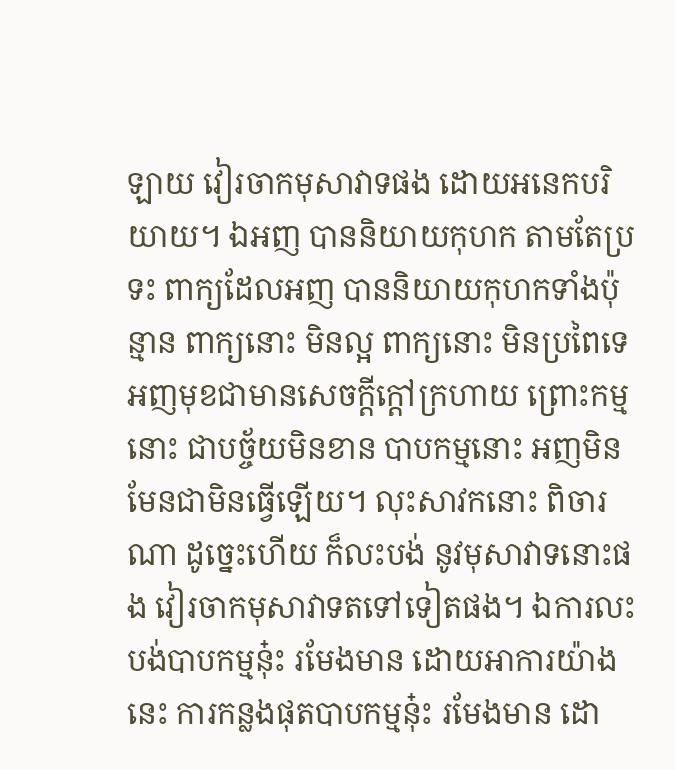ឡាយ វៀរចាកមុសាវាទផង ដោយអនេកបរិយាយ។ ឯអញ បាននិយាយកុហក តាមតែប្រទះ ពាក្យដែលអញ បាននិយាយកុហកទាំងប៉ុន្មាន ពាក្យនោះ មិនល្អ ពាក្យនោះ មិនប្រពៃទេ អញមុខជាមានសេចក្តីក្តៅក្រហាយ ព្រោះកម្មនោះ ជាបច្ច័យមិនខាន បាបកម្មនោះ អញមិនមែនជាមិនធ្វើឡើយ។ លុះសាវកនោះ ពិចារណា ដូច្នេះហើយ ក៏លះបង់ នូវមុសាវាទនោះផង វៀរចាកមុសាវាទតទៅទៀតផង។ ឯការលះបង់បាបកម្មនុ៎ះ រមែងមាន ដោយអាការយ៉ាងនេះ ការកន្លងផុតបាបកម្មនុ៎ះ រមែងមាន ដោ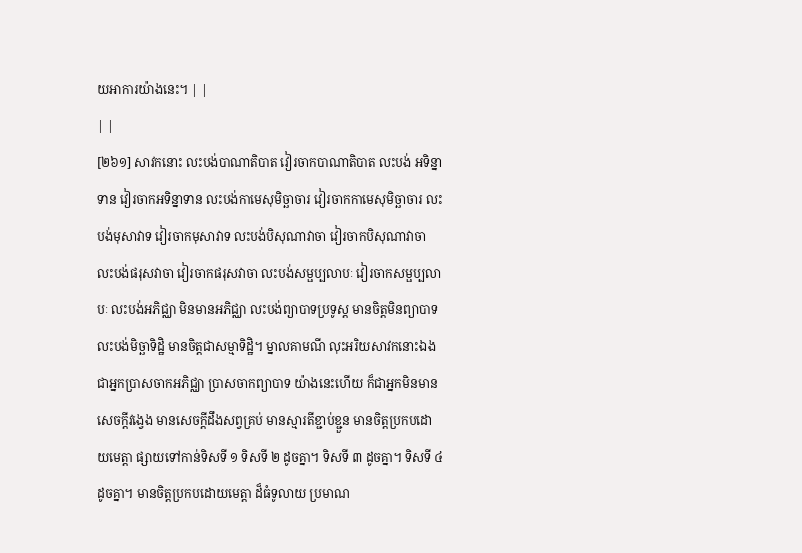យអាការយ៉ាងនេះ។ | |
| |
[២៦១] សាវកនោះ លះបង់បាណាតិបាត វៀរចាកបាណាតិបាត លះបង់ អទិន្នាទាន វៀរចាកអទិន្នាទាន លះបង់កាមេសុមិច្ឆាចារ វៀរចាកកាមេសុមិច្ឆាចារ លះបង់មុសាវាទ វៀរចាកមុសាវាទ លះបង់បិសុណាវាចា វៀរចាកបិសុណាវាចា លះបង់ផរុសវាចា វៀរចាកផរុសវាចា លះបង់សម្ផប្បលាបៈ វៀរចាកសម្ផប្បលាបៈ លះបង់អភិជ្ឈា មិនមានអភិជ្ឈា លះបង់ព្យាបាទប្រទូស្ត មានចិត្តមិនព្យាបាទ លះបង់មិច្ឆាទិដ្ឋិ មានចិត្តជាសម្មាទិដ្ឋិ។ ម្នាលគាមណី លុះអរិយសាវកនោះឯង ជាអ្នកប្រាសចាកអភិជ្ឈា ប្រាសចាកព្យាបាទ យ៉ាងនេះហើយ ក៏ជាអ្នកមិនមានសេចក្តីវង្វេង មានសេចក្តីដឹងសព្វគ្រប់ មានស្មារតីខ្ជាប់ខ្ជួន មានចិត្តប្រកបដោយមេត្តា ផ្សាយទៅកាន់ទិសទី ១ ទិសទី ២ ដូចគ្នា។ ទិសទី ៣ ដូចគ្នា។ ទិសទី ៤ ដូចគ្នា។ មានចិត្តប្រកបដោយមេត្តា ដ៏ធំទូលាយ ប្រមាណ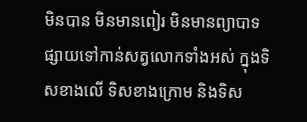មិនបាន មិនមានពៀរ មិនមានព្យាបាទ ផ្សាយទៅកាន់សត្វលោកទាំងអស់ ក្នុងទិសខាងលើ ទិសខាងក្រោម និងទិស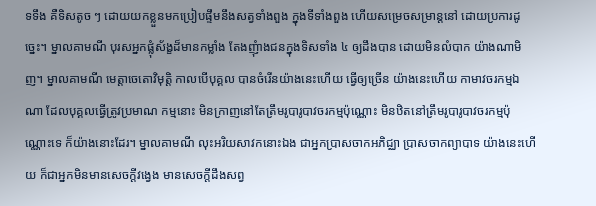ទទឹង គឺទិសតូច ៗ ដោយយកខ្លួនមកប្រៀបផ្ទឹមនឹងសត្វទាំងពួង ក្នុងទីទាំងពួង ហើយសម្រេចសម្រាន្តនៅ ដោយប្រការដូច្នេះ។ ម្នាលគាមណី បុរសអ្នកផ្លុំស័ង្ខដ៏មានកម្លាំង តែងញុំាងជនក្នុងទិសទាំង ៤ ឲ្យដឹងបាន ដោយមិនលំបាក យ៉ាងណាមិញ។ ម្នាលគាមណី មេត្តាចេតោវិមុត្តិ កាលបើបុគ្គល បានចំរើនយ៉ាងនេះហើយ ធ្វើឲ្យច្រើន យ៉ាងនេះហើយ កាមាវចរកម្មឯណា ដែលបុគ្គលធ្វើត្រូវប្រមាណ កម្មនោះ មិនក្រាញនៅតែត្រឹមរូបារូបាវចរកម្មប៉ុណ្ណោះ មិនឋិតនៅត្រឹមរូបារូបាវចរកម្មប៉ុណ្ណោះទេ ក៏យ៉ាងនោះដែរ។ ម្នាលគាមណី លុះអរិយសាវកនោះឯង ជាអ្នកប្រាសចាកអភិជ្ឈា ប្រាសចាកព្យាបាទ យ៉ាងនេះហើយ ក៏ជាអ្នកមិនមានសេចក្តីវង្វេង មានសេចក្តីដឹងសព្វ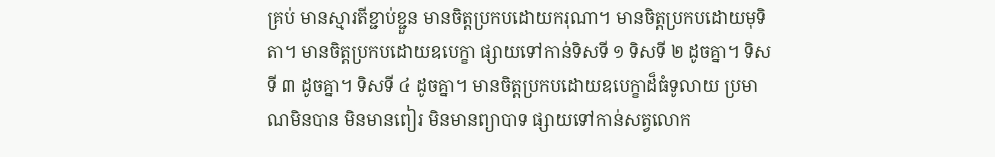គ្រប់ មានស្មារតីខ្ជាប់ខ្ជួន មានចិត្តប្រកបដោយករុណា។ មានចិត្តប្រកបដោយមុទិតា។ មានចិត្តប្រកបដោយឧបេក្ខា ផ្សាយទៅកាន់ទិសទី ១ ទិសទី ២ ដូចគ្នា។ ទិសទី ៣ ដូចគ្នា។ ទិសទី ៤ ដូចគ្នា។ មានចិត្តប្រកបដោយឧបេក្ខាដ៏ធំទូលាយ ប្រមាណមិនបាន មិនមានពៀរ មិនមានព្យាបាទ ផ្សាយទៅកាន់សត្វលោក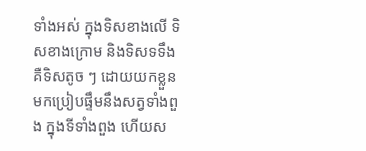ទាំងអស់ ក្នុងទិសខាងលើ ទិសខាងក្រោម និងទិសទទឹង គឺទិសតូច ៗ ដោយយកខ្លួនមកប្រៀបផ្ទឹមនឹងសត្វទាំងពួង ក្នុងទីទាំងពួង ហើយស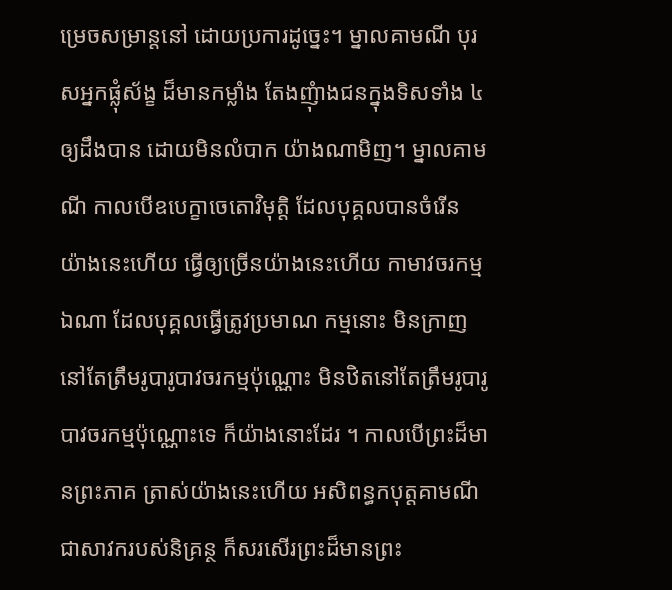ម្រេចសម្រាន្តនៅ ដោយប្រការដូច្នេះ។ ម្នាលគាមណី បុរសអ្នកផ្លុំស័ង្ខ ដ៏មានកម្លាំង តែងញុំាងជនក្នុងទិសទាំង ៤ ឲ្យដឹងបាន ដោយមិនលំបាក យ៉ាងណាមិញ។ ម្នាលគាមណី កាលបើឧបេក្ខាចេតោវិមុត្តិ ដែលបុគ្គលបានចំរើន យ៉ាងនេះហើយ ធ្វើឲ្យច្រើនយ៉ាងនេះហើយ កាមាវចរកម្មឯណា ដែលបុគ្គលធ្វើត្រូវប្រមាណ កម្មនោះ មិនក្រាញនៅតែត្រឹមរូបារូបាវចរកម្មប៉ុណ្ណោះ មិនឋិតនៅតែត្រឹមរូបារូបាវចរកម្មប៉ុណ្ណោះទេ ក៏យ៉ាងនោះដែរ ។ កាលបើព្រះដ៏មានព្រះភាគ ត្រាស់យ៉ាងនេះហើយ អសិពន្ធកបុត្តគាមណី ជាសាវករបស់និគ្រន្ថ ក៏សរសើរព្រះដ៏មានព្រះ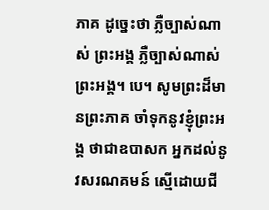ភាគ ដូច្នេះថា ភ្លឺច្បាស់ណាស់ ព្រះអង្គ ភ្លឺច្បាស់ណាស់ ព្រះអង្គ។ បេ។ សូមព្រះដ៏មានព្រះភាគ ចាំទុកនូវខ្ញុំព្រះអង្គ ថាជាឧបាសក អ្នកដល់នូវសរណគមន៍ ស្មើដោយជី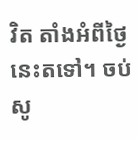វិត តាំងអំពីថ្ងៃនេះតទៅ។ ចប់ សូ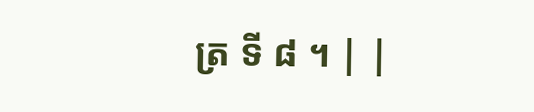ត្រ ទី ៨ ។ | |